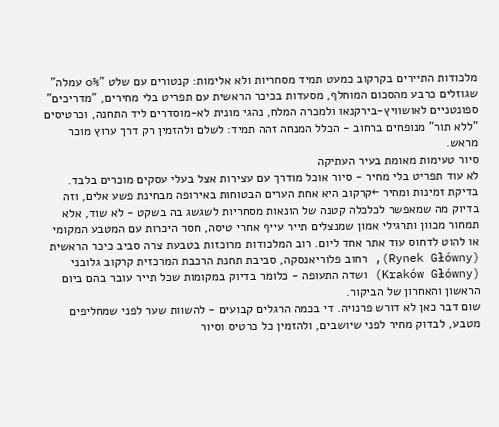מלכודות התיירים בקרקוב כמעט תמיד מסחריות ולא אלימות: קנטורים עם שלט "0% עמלה" שגוזלים כרבע מהסכום המוחלף, מסעדות בכיכר הראשית עם תפריט בלי מחירים, "מדריכים" ספונטניים לאושוויץ-בירקנאו ולמכרה המלח, נהגי מונית לא-מוסדרים ליד התחנה, וכרטיסים "ללא תור" מנופחים ברחוב - הכלל המנחה זהה תמיד: לשלם ולהזמין רק דרך ערוץ מוכר מראש.
סיור טעימות מאומת בעיר העתיקה
לא עוד תפריט בלי מחיר - סיור אוכל מודרך עם עצירות אצל בעלי עסקים מוכרים בלבד.
בדיקת זמינות ומחיר ←קרקוב היא אחת הערים הבטוחות באירופה מבחינת פשע אלים, וזה בדיוק מה שמאפשר לכלכלה קטנה של הונאות מסחריות לשגשג בה בשקט - לא שוד, אלא תמחור מכוון ותרגילי אמון שמנצלים תייר עייף אחרי טיסה, חסר היכרות עם המטבע המקומי או להוט לדחוס עוד אתר אחד ליום. רוב המלכודות מרוכזות בטבעת צרה סביב כיכר הראשית (Rynek Główny), רחוב פלוריאנסקה, סביבת תחנת הרכבת המרכזית קרקוב גלובני (Kraków Główny) ושדה התעופה - כלומר בדיוק במקומות שכל תייר עובר בהם ביום הראשון והאחרון של הביקור.
שום דבר כאן לא דורש פרנויה. די בכמה הרגלים קבועים - להשוות שער לפני שמחליפים מטבע, לבדוק מחיר לפני שיושבים, ולהזמין כל כרטיס וסיור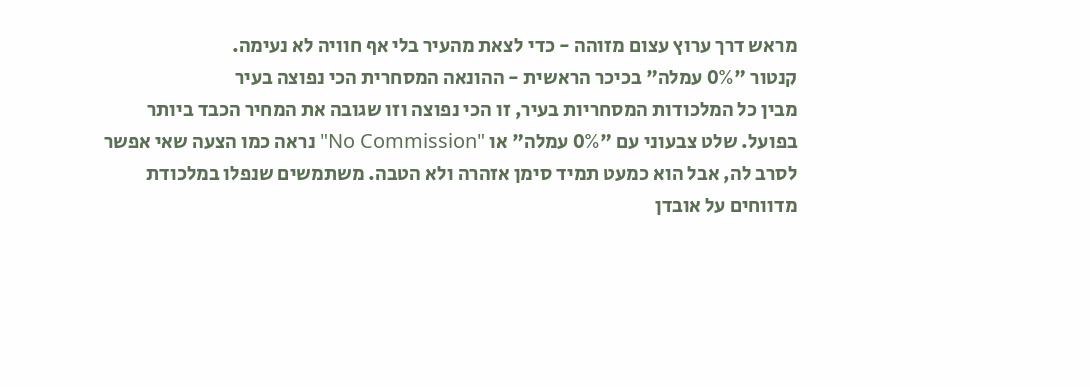מראש דרך ערוץ עצום מזוהה - כדי לצאת מהעיר בלי אף חוויה לא נעימה.
קנטור "0% עמלה" בכיכר הראשית - ההונאה המסחרית הכי נפוצה בעיר
מבין כל המלכודות המסחריות בעיר, זו הכי נפוצה וזו שגובה את המחיר הכבד ביותר בפועל. שלט צבעוני עם "0% עמלה" או "No Commission" נראה כמו הצעה שאי אפשר לסרב לה, אבל הוא כמעט תמיד סימן אזהרה ולא הטבה. משתמשים שנפלו במלכודת מדווחים על אובדן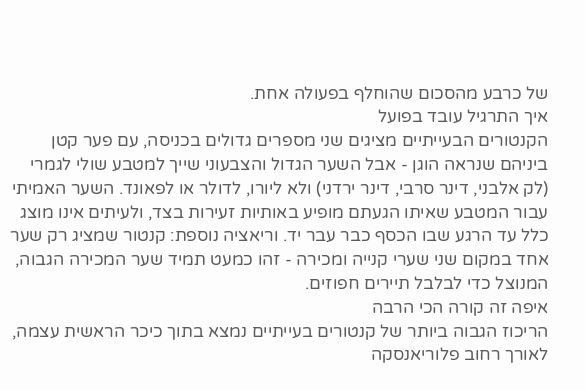של כרבע מהסכום שהוחלף בפעולה אחת.
איך התרגיל עובד בפועל
הקנטורים הבעייתיים מציגים שני מספרים גדולים בכניסה, עם פער קטן ביניהם שנראה הוגן - אבל השער הגדול והצבעוני שייך למטבע שולי לגמרי (לק אלבני, דינר סרבי, דינר ירדני) ולא ליורו, לדולר או לפאונד. השער האמיתי עבור המטבע שאיתו הגעתם מופיע באותיות זעירות בצד, ולעיתים אינו מוצג כלל עד הרגע שבו הכסף כבר עבר יד. וריאציה נוספת: קנטור שמציג רק שער אחד במקום שני שערי קנייה ומכירה - זהו כמעט תמיד שער המכירה הגבוה, המנוצל כדי לבלבל תיירים חפוזים.
איפה זה קורה הכי הרבה
הריכוז הגבוה ביותר של קנטורים בעייתיים נמצא בתוך כיכר הראשית עצמה, לאורך רחוב פלוריאנסקה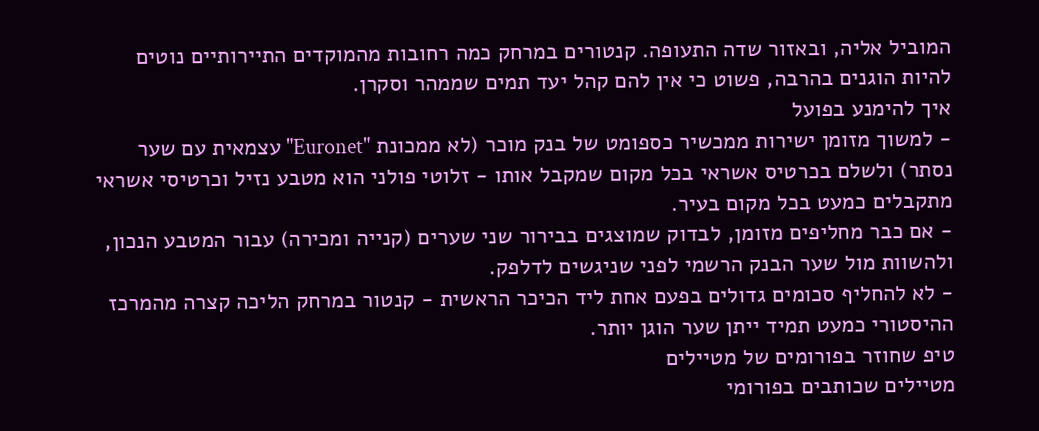המוביל אליה, ובאזור שדה התעופה. קנטורים במרחק כמה רחובות מהמוקדים התיירותיים נוטים להיות הוגנים בהרבה, פשוט כי אין להם קהל יעד תמים שממהר וסקרן.
איך להימנע בפועל
- למשוך מזומן ישירות ממכשיר כספומט של בנק מוכר (לא ממכונת "Euronet" עצמאית עם שער נסתר) ולשלם בכרטיס אשראי בכל מקום שמקבל אותו - זלוטי פולני הוא מטבע נזיל וכרטיסי אשראי מתקבלים כמעט בכל מקום בעיר.
- אם כבר מחליפים מזומן, לבדוק שמוצגים בבירור שני שערים (קנייה ומכירה) עבור המטבע הנכון, ולהשוות מול שער הבנק הרשמי לפני שניגשים לדלפק.
- לא להחליף סכומים גדולים בפעם אחת ליד הכיכר הראשית - קנטור במרחק הליכה קצרה מהמרכז ההיסטורי כמעט תמיד ייתן שער הוגן יותר.
טיפ שחוזר בפורומים של מטיילים
מטיילים שכותבים בפורומי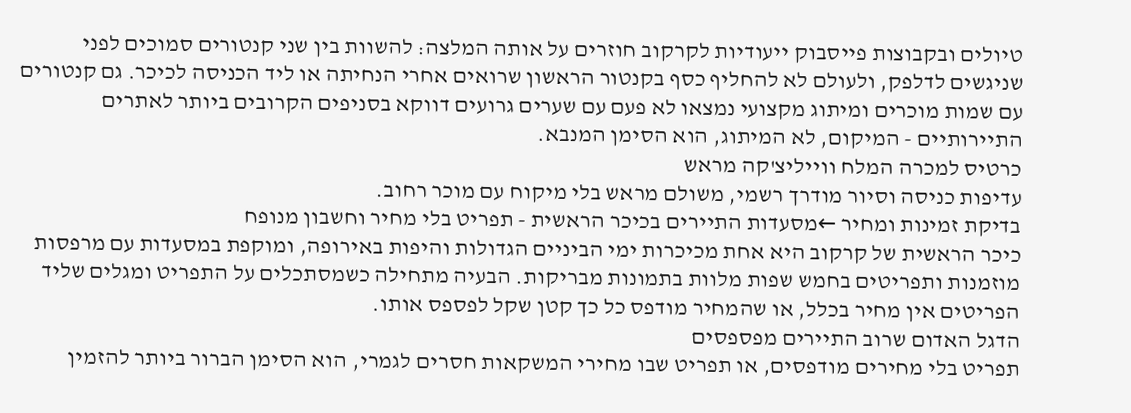טיולים ובקבוצות פייסבוק ייעודיות לקרקוב חוזרים על אותה המלצה: להשוות בין שני קנטורים סמוכים לפני שניגשים לדלפק, ולעולם לא להחליף כסף בקנטור הראשון שרואים אחרי הנחיתה או ליד הכניסה לכיכר. גם קנטורים עם שמות מוכרים ומיתוג מקצועי נמצאו לא פעם עם שערים גרועים דווקא בסניפים הקרובים ביותר לאתרים התיירותיים - המיקום, לא המיתוג, הוא הסימן המנבא.
כרטיס למכרה המלח ווייליצ'קה מראש
עדיפות כניסה וסיור מודרך רשמי, משולם מראש בלי מיקוח עם מוכר רחוב.
בדיקת זמינות ומחיר ←מסעדות התיירים בכיכר הראשית - תפריט בלי מחיר וחשבון מנופח
כיכר הראשית של קרקוב היא אחת מכיכרות ימי הביניים הגדולות והיפות באירופה, ומוקפת במסעדות עם מרפסות מוזמנות ותפריטים בחמש שפות מלוות בתמונות מבריקות. הבעיה מתחילה כשמסתכלים על התפריט ומגלים שליד הפריטים אין מחיר בכלל, או שהמחיר מודפס כל כך קטן שקל לפספס אותו.
הדגל האדום שרוב התיירים מפספסים
תפריט בלי מחירים מודפסים, או תפריט שבו מחירי המשקאות חסרים לגמרי, הוא הסימן הברור ביותר להזמין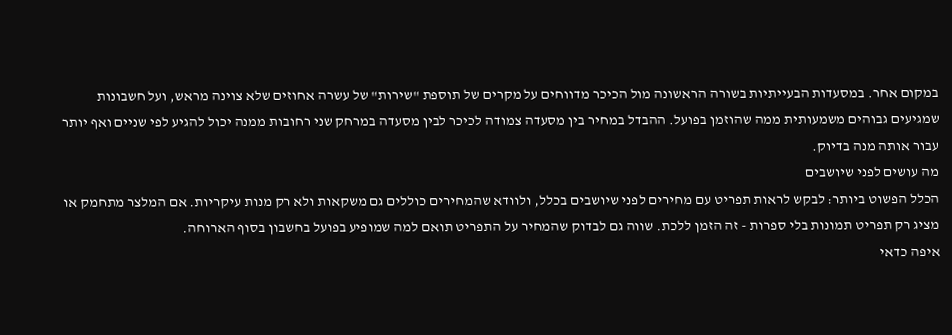במקום אחר. במסעדות הבעייתיות בשורה הראשונה מול הכיכר מדווחים על מקרים של תוספת "שירות" של עשרה אחוזים שלא צוינה מראש, ועל חשבונות שמגיעים גבוהים משמעותית ממה שהוזמן בפועל. ההבדל במחיר בין מסעדה צמודה לכיכר לבין מסעדה במרחק שני רחובות ממנה יכול להגיע לפי שניים ואף יותר עבור אותה מנה בדיוק.
מה עושים לפני שיושבים
הכלל הפשוט ביותר: לבקש לראות תפריט עם מחירים לפני שיושבים בכלל, ולוודא שהמחירים כוללים גם משקאות ולא רק מנות עיקריות. אם המלצר מתחמק או מציג רק תפריט תמונות בלי ספרות - זה הזמן ללכת. שווה גם לבדוק שהמחיר על התפריט תואם למה שמופיע בפועל בחשבון בסוף הארוחה.
איפה כדאי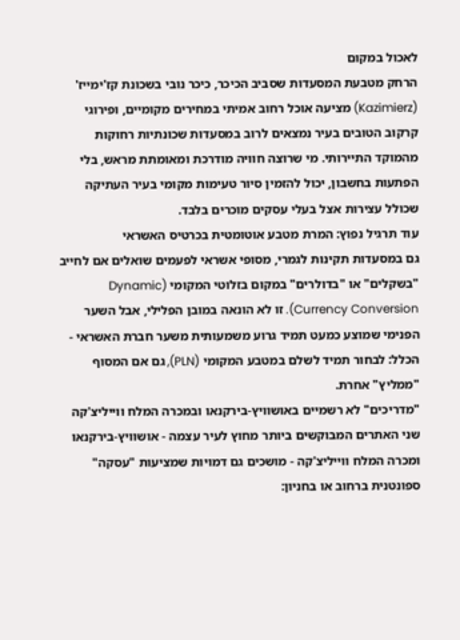לאכול במקום
הרחק מטבעת המסעדות שסביב הכיכר, כיכר נובי בשכונת קז'ימייז' (Kazimierz) מציעה אוכל רחוב אמיתי במחירים מקומיים, ופירוגי קרקוב הטובים בעיר נמצאים לרוב במסעדות שכונתיות רחוקות מהמוקד התיירותי. מי שרוצה חוויה מודרכת ומאומתת מראש, בלי הפתעות בחשבון, יכול להזמין סיור טעימות מקומי בעיר העתיקה שכולל עצירות אצל בעלי עסקים מוכרים בלבד.
עוד תרגיל נפוץ: המרת מטבע אוטומטית בכרטיס האשראי
גם במסעדות תקינות לגמרי, מסופי אשראי לפעמים שואלים אם לחייב "בשקלים" או "בדולרים" במקום בזלוטי המקומי (Dynamic Currency Conversion). זו לא הונאה במובן הפלילי, אבל השער הפנימי שמוצע כמעט תמיד גרוע משמעותית משער חברת האשראי - הכלל: לבחור תמיד לשלם במטבע המקומי (PLN), גם אם המסוף "ממליץ" אחרת.
"מדריכים" לא רשמיים באושוויץ-בירקנאו ובמכרה המלח ווייליצ'קה
שני האתרים המבוקשים ביותר מחוץ לעיר עצמה - אושוויץ-בירקנאו ומכרה המלח ווייליצ'קה - מושכים גם דמויות שמציעות "עסקה" ספונטנית ברחוב או בחניון: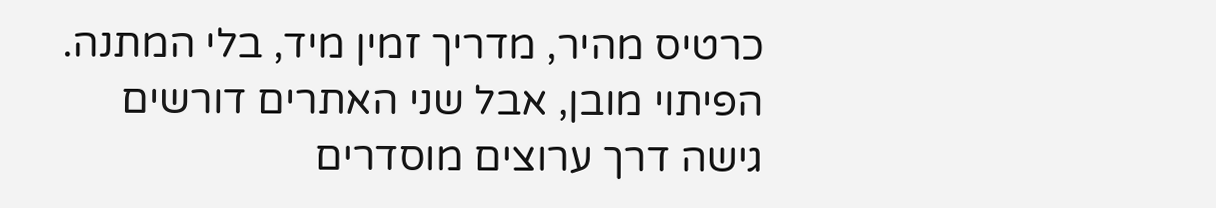כרטיס מהיר, מדריך זמין מיד, בלי המתנה. הפיתוי מובן, אבל שני האתרים דורשים גישה דרך ערוצים מוסדרים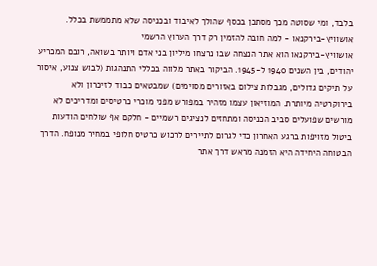בלבד, ומי שסוטה מכך מסתכן בכסף שהולך לאיבוד ובכניסה שלא מתממשת בכלל.
אושוויץ-בירקנאו - למה חובה להזמין רק דרך הערוץ הרשמי
אושוויץ-בירקנאו הוא אתר הנצחה שבו נרצחו מיליון בני אדם ויותר בשואה, רובם המכריע יהודים, בין השנים 1940 ל-1945. הביקור באתר מלווה בכללי התנהגות (לבוש צנוע, איסור על תיקים גדולים, מגבלות צילום באזורים מסוימים) שמבטאים כבוד לזיכרון ולא בירוקרטיה מיותרת. המוזיאון עצמו מזהיר במפורש מפני מוכרי כרטיסים ומדריכים לא מורשים שפועלים סביב הכניסה ומתחזים לנציגים רשמיים - חלקם אף שולחים הודעות ביטול מזויפות ברגע האחרון כדי לגרום לתיירים לרכוש כרטיס חלופי במחיר מנופח. הדרך הבטוחה היחידה היא הזמנה מראש דרך אתר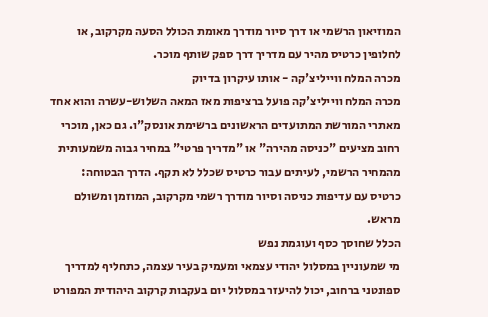המוזיאון הרשמי או דרך סיור מודרך מאומת הכולל הסעה מקרקוב, או לחלופין כרטיס מהיר עם מדריך דרך ספק שותף מוכר.
מכרה המלח ווייליצ'קה - אותו עיקרון בדיוק
מכרה המלח ווייליצ'קה פועל ברציפות מאז המאה השלוש-עשרה והוא אחד מאתרי המורשת המתועדים הראשונים ברשימת אונסק"ו. גם כאן, מוכרי רחוב מציעים "כניסה מהירה" או "מדריך פרטי" במחיר גבוה משמעותית מהמחיר הרשמי, לעיתים עבור כרטיס שכלל לא תקף. הדרך הבטוחה: כרטיס עם עדיפות כניסה וסיור מודרך רשמי מקרקוב, המוזמן ומשולם מראש.
הכלל שחוסך כסף ועוגמת נפש
מי שמעוניין במסלול יהודי עצמאי ומעמיק בעיר עצמה, כתחליף למדריך ספונטני ברחוב, יכול להיעזר במסלול יום בעקבות קרקוב היהודית המפורט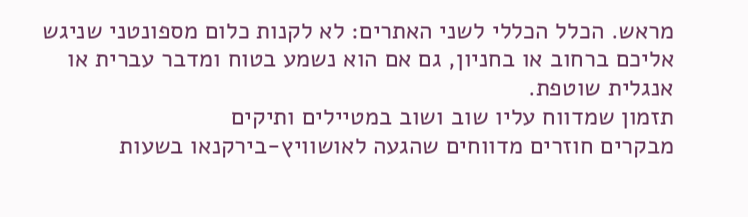מראש. הכלל הכללי לשני האתרים: לא לקנות כלום מספונטני שניגש אליכם ברחוב או בחניון, גם אם הוא נשמע בטוח ומדבר עברית או אנגלית שוטפת.
תזמון שמדווח עליו שוב ושוב במטיילים ותיקים
מבקרים חוזרים מדווחים שהגעה לאושוויץ-בירקנאו בשעות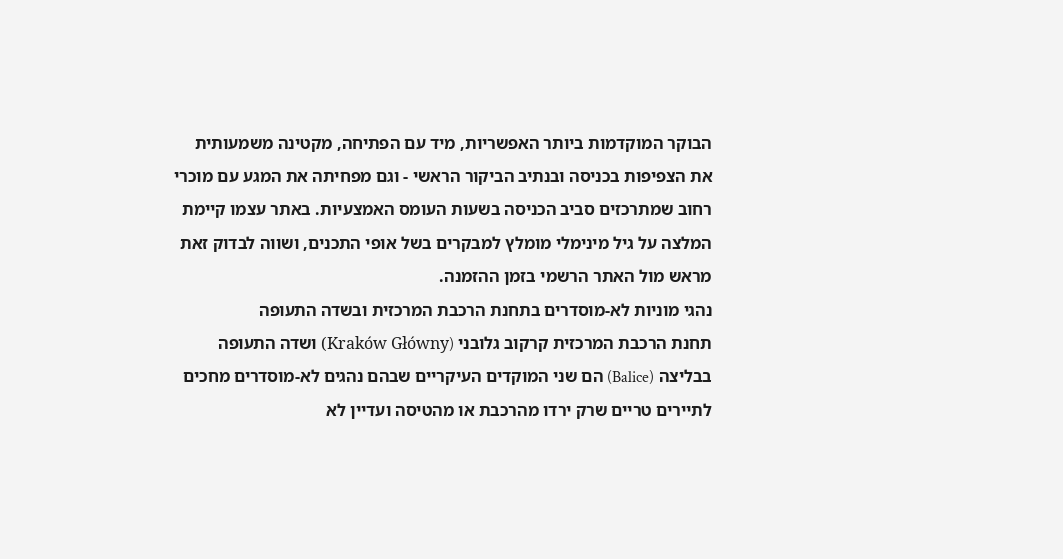הבוקר המוקדמות ביותר האפשריות, מיד עם הפתיחה, מקטינה משמעותית את הצפיפות בכניסה ובנתיב הביקור הראשי - וגם מפחיתה את המגע עם מוכרי רחוב שמתרכזים סביב הכניסה בשעות העומס האמצעיות. באתר עצמו קיימת המלצה על גיל מינימלי מומלץ למבקרים בשל אופי התכנים, ושווה לבדוק זאת מראש מול האתר הרשמי בזמן ההזמנה.
נהגי מוניות לא-מוסדרים בתחנת הרכבת המרכזית ובשדה התעופה
תחנת הרכבת המרכזית קרקוב גלובני (Kraków Główny) ושדה התעופה בבליצה (Balice) הם שני המוקדים העיקריים שבהם נהגים לא-מוסדרים מחכים לתיירים טריים שרק ירדו מהרכבת או מהטיסה ועדיין לא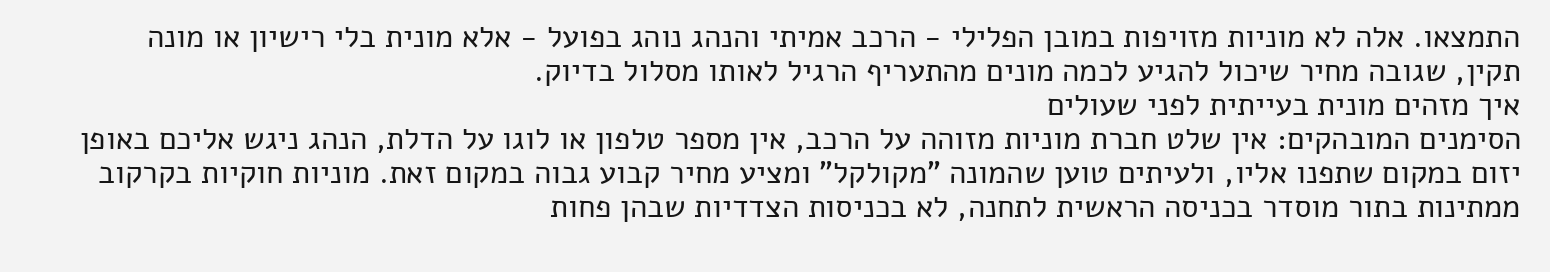התמצאו. אלה לא מוניות מזויפות במובן הפלילי - הרכב אמיתי והנהג נוהג בפועל - אלא מונית בלי רישיון או מונה תקין, שגובה מחיר שיכול להגיע לכמה מונים מהתעריף הרגיל לאותו מסלול בדיוק.
איך מזהים מונית בעייתית לפני שעולים
הסימנים המובהקים: אין שלט חברת מוניות מזוהה על הרכב, אין מספר טלפון או לוגו על הדלת, הנהג ניגש אליכם באופן יזום במקום שתפנו אליו, ולעיתים טוען שהמונה "מקולקל" ומציע מחיר קבוע גבוה במקום זאת. מוניות חוקיות בקרקוב ממתינות בתור מוסדר בכניסה הראשית לתחנה, לא בכניסות הצדדיות שבהן פחות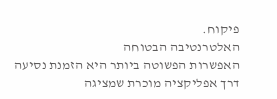פיקוח.
האלטרנטיבה הבטוחה
האפשרות הפשוטה ביותר היא הזמנת נסיעה דרך אפליקציה מוכרת שמציגה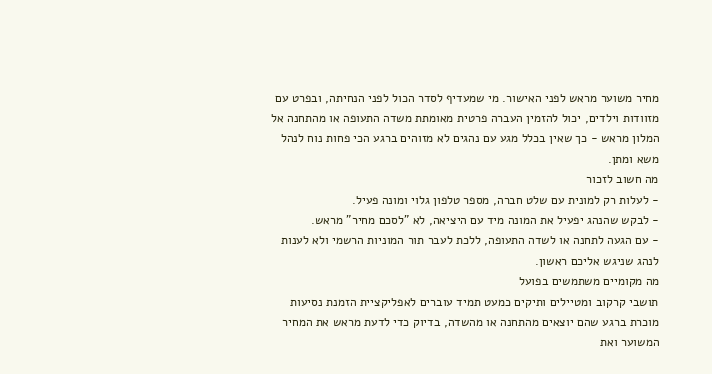מחיר משוער מראש לפני האישור. מי שמעדיף לסדר הכול לפני הנחיתה, ובפרט עם מזוודות וילדים, יכול להזמין העברה פרטית מאומתת משדה התעופה או מהתחנה אל המלון מראש - כך שאין בכלל מגע עם נהגים לא מזוהים ברגע הכי פחות נוח לנהל משא ומתן.
מה חשוב לזכור
- לעלות רק למונית עם שלט חברה, מספר טלפון גלוי ומונה פעיל.
- לבקש שהנהג יפעיל את המונה מיד עם היציאה, לא "לסכם מחיר" מראש.
- עם הגעה לתחנה או לשדה התעופה, ללכת לעבר תור המוניות הרשמי ולא לענות לנהג שניגש אליכם ראשון.
מה מקומיים משתמשים בפועל
תושבי קרקוב ומטיילים ותיקים כמעט תמיד עוברים לאפליקציית הזמנת נסיעות מוכרת ברגע שהם יוצאים מהתחנה או מהשדה, בדיוק כדי לדעת מראש את המחיר המשוער ואת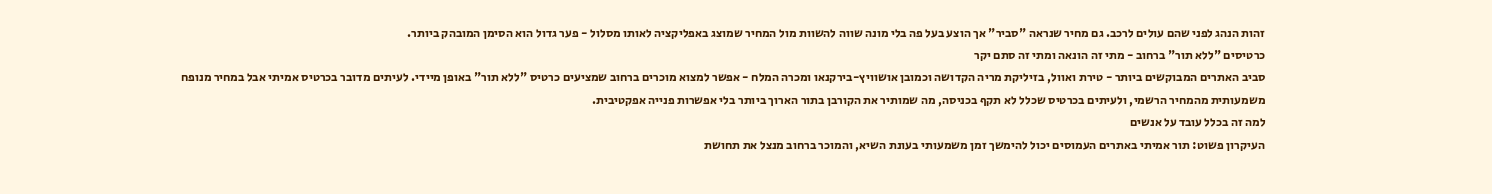זהות הנהג לפני שהם עולים לרכב. גם מחיר שנראה "סביר" אך הוצע בעל פה בלי מונה שווה להשוות מול המחיר שמוצג באפליקציה לאותו מסלול - פער גדול הוא הסימן המובהק ביותר.
כרטיסים "ללא תור" ברחוב - מתי זה הונאה ומתי זה סתם יקר
סביב האתרים המבוקשים ביותר - טירת ואוול, בזיליקת מריה הקדושה וכמובן אושוויץ-בירקנאו ומכרה המלח - אפשר למצוא מוכרים ברחוב שמציעים כרטיס "ללא תור" באופן מיידי. לעיתים מדובר בכרטיס אמיתי אבל במחיר מנופח משמעותית מהמחיר הרשמי, ולעיתים בכרטיס שכלל לא תקף בכניסה, מה שמותיר את הקורבן בתור הארוך ביותר בלי אפשרות פנייה אפקטיבית.
למה זה בכלל עובד על אנשים
העיקרון פשוט: תור אמיתי באתרים העמוסים יכול להימשך זמן משמעותי בעונת השיא, והמוכר ברחוב מנצל את תחושת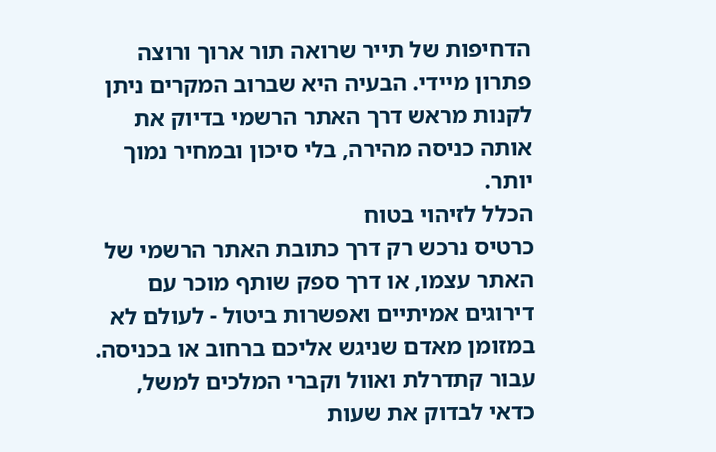הדחיפות של תייר שרואה תור ארוך ורוצה פתרון מיידי. הבעיה היא שברוב המקרים ניתן לקנות מראש דרך האתר הרשמי בדיוק את אותה כניסה מהירה, בלי סיכון ובמחיר נמוך יותר.
הכלל לזיהוי בטוח
כרטיס נרכש רק דרך כתובת האתר הרשמי של האתר עצמו, או דרך ספק שותף מוכר עם דירוגים אמיתיים ואפשרות ביטול - לעולם לא במזומן מאדם שניגש אליכם ברחוב או בכניסה. עבור קתדרלת ואוול וקברי המלכים למשל, כדאי לבדוק את שעות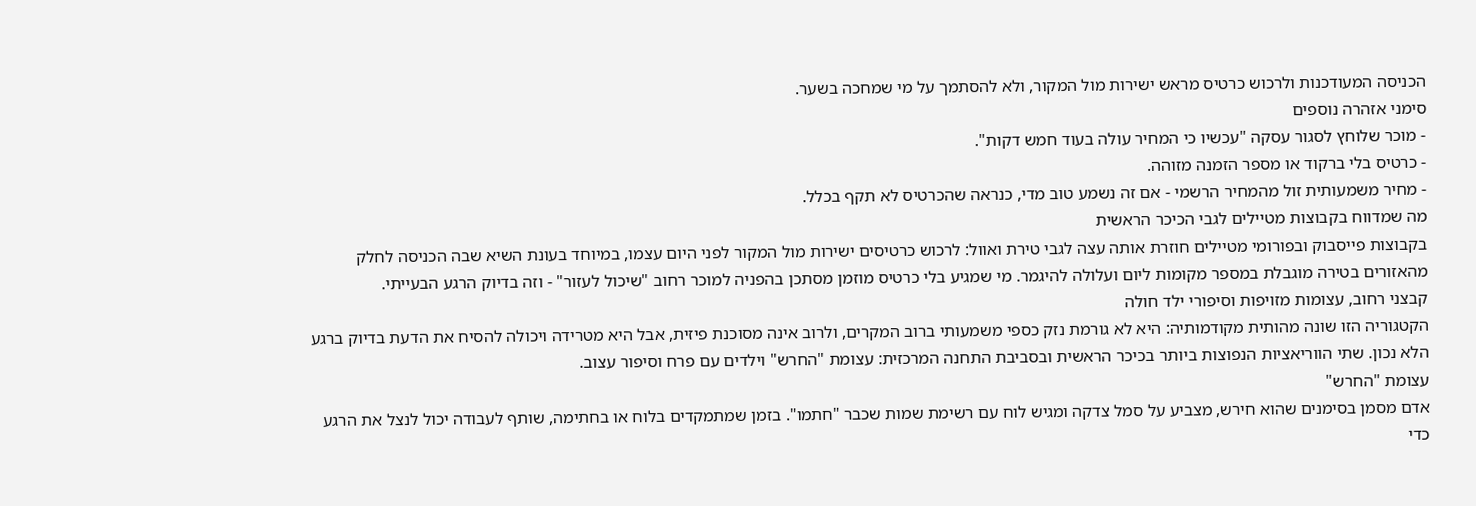הכניסה המעודכנות ולרכוש כרטיס מראש ישירות מול המקור, ולא להסתמך על מי שמחכה בשער.
סימני אזהרה נוספים
- מוכר שלוחץ לסגור עסקה "עכשיו כי המחיר עולה בעוד חמש דקות".
- כרטיס בלי ברקוד או מספר הזמנה מזוהה.
- מחיר משמעותית זול מהמחיר הרשמי - אם זה נשמע טוב מדי, כנראה שהכרטיס לא תקף בכלל.
מה שמדווח בקבוצות מטיילים לגבי הכיכר הראשית
בקבוצות פייסבוק ובפורומי מטיילים חוזרת אותה עצה לגבי טירת ואוול: לרכוש כרטיסים ישירות מול המקור לפני היום עצמו, במיוחד בעונת השיא שבה הכניסה לחלק מהאזורים בטירה מוגבלת במספר מקומות ליום ועלולה להיגמר. מי שמגיע בלי כרטיס מוזמן מסתכן בהפניה למוכר רחוב "שיכול לעזור" - וזה בדיוק הרגע הבעייתי.
קבצני רחוב, עצומות מזויפות וסיפורי ילד חולה
הקטגוריה הזו שונה מהותית מקודמותיה: היא לא גורמת נזק כספי משמעותי ברוב המקרים, ולרוב אינה מסוכנת פיזית, אבל היא מטרידה ויכולה להסיח את הדעת בדיוק ברגע הלא נכון. שתי הווריאציות הנפוצות ביותר בכיכר הראשית ובסביבת התחנה המרכזית: עצומת "החרש" וילדים עם פרח וסיפור עצוב.
עצומת "החרש"
אדם מסמן בסימנים שהוא חירש, מצביע על סמל צדקה ומגיש לוח עם רשימת שמות שכבר "חתמו". בזמן שמתמקדים בלוח או בחתימה, שותף לעבודה יכול לנצל את הרגע כדי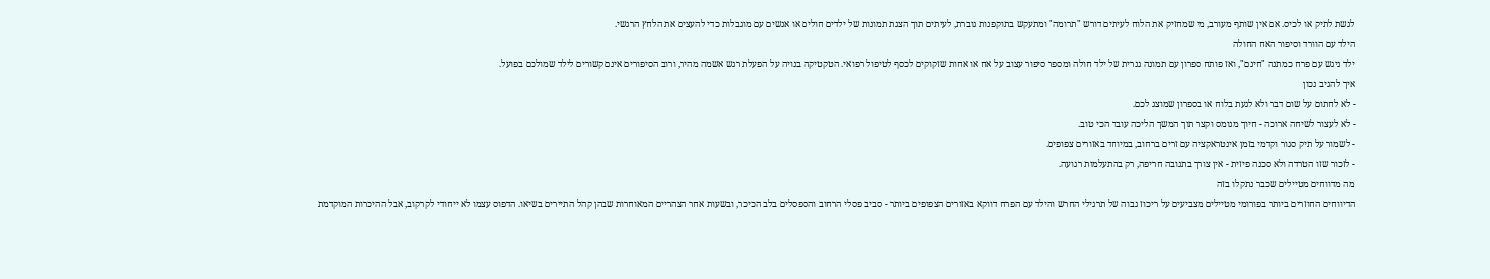לגשת לתיק או לכיס. אם אין שותף מעורב, מי שמחזיק את הלוח לעיתים דורש "תרומה" ומתעקש בתוקפנות גוברת, לעיתים תוך הצגת תמונות של ילדים חולים או אנשים עם מוגבלות כדי להעצים את הלחץ הרגשי.
הילד עם הוורד וסיפור האח החולה
ילד ניגש עם פרח כמתנה "חינם", ואז פותח ספרון עם תמונה גנרית של ילד חולה ומספר סיפור עצוב על אח או אחות שזקוקים לכסף לטיפול רפואי. הטקטיקה בנויה על הפעלת רגש אשמה מהיר, ורוב הסיפורים אינם קשורים לילד שמולכם בפועל.
איך להגיב נכון
- לא לחתום על שום דבר ולא לגעת בלוח או בספרון שמוצג לכם.
- לא לעצור לשיחה ארוכה - חיוך מנומס וקצר תוך המשך הליכה עובד הכי טוב.
- לשמור על תיק סגור וקדמי בזמן אינטראקציה עם זרים ברחוב, במיוחד באזורים צפופים.
- לזכור שזו הטרדה ולא סכנה פיזית - אין צורך בתגובה חריפה, רק בהתעלמות רגועה.
מה מדווחים מטיילים שכבר נתקלו בזה
הדיווחים החוזרים ביותר בפורומי מטיילים מצביעים על ריכוז גבוה של תרגילי החרש והילד עם הפרח דווקא באזורים הצפופים ביותר - סביב פסלי הרחוב והספסלים בלב הכיכר, ובשעות אחר הצהריים המאוחרות שבהן קהל התיירים בשיאו. הדפוס עצמו לא ייחודי לקרקוב, אבל ההיכרות המוקדמת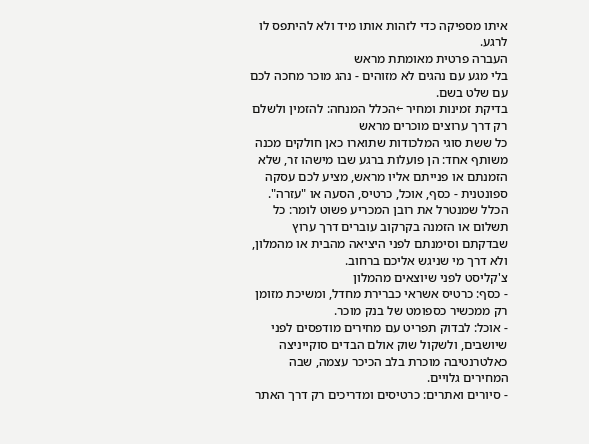איתו מספיקה כדי לזהות אותו מיד ולא להיתפס לו לרגע.
העברה פרטית מאומתת מראש
בלי מגע עם נהגים לא מזוהים - נהג מוכר מחכה לכם עם שלט בשם.
בדיקת זמינות ומחיר ←הכלל המנחה: להזמין ולשלם רק דרך ערוצים מוכרים מראש
כל ששת סוגי המלכודות שתוארו כאן חולקים מכנה משותף אחד: הן פועלות ברגע שבו מישהו זר, שלא הזמנתם או פנייתם אליו מראש, מציע לכם עסקה ספונטנית - כסף, אוכל, כרטיס, הסעה או "עזרה". הכלל שמנטרל את רובן המכריע פשוט לומר: כל תשלום או הזמנה בקרקוב עוברים דרך ערוץ שבדקתם וסימנתם לפני היציאה מהבית או מהמלון, ולא דרך מי שניגש אליכם ברחוב.
צ'קליסט לפני שיוצאים מהמלון
- כסף: כרטיס אשראי כברירת מחדל, ומשיכת מזומן רק ממכשיר כספומט של בנק מוכר.
- אוכל: לבדוק תפריט עם מחירים מודפסים לפני שיושבים, ולשקול שוק אולם הבדים סוקייניצה כאלטרנטיבה מוכרת בלב הכיכר עצמה, שבה המחירים גלויים.
- סיורים ואתרים: כרטיסים ומדריכים רק דרך האתר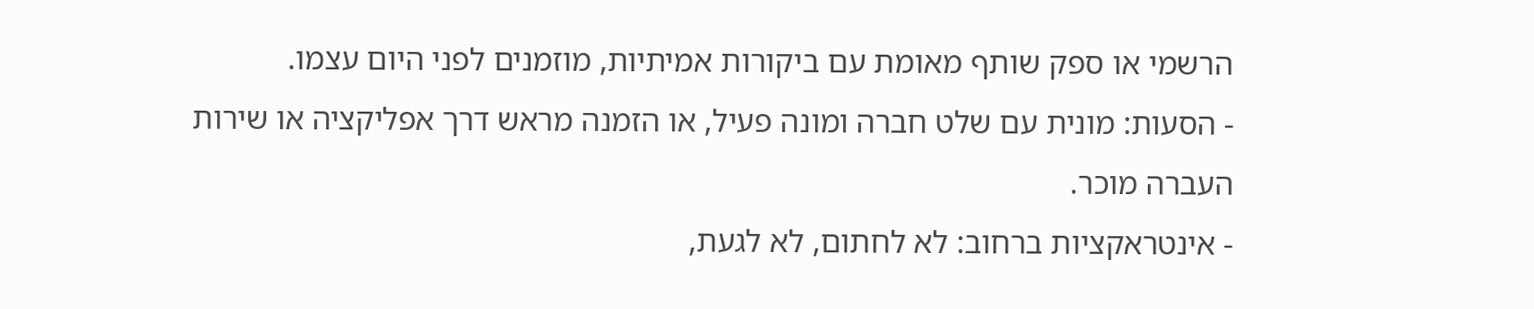הרשמי או ספק שותף מאומת עם ביקורות אמיתיות, מוזמנים לפני היום עצמו.
- הסעות: מונית עם שלט חברה ומונה פעיל, או הזמנה מראש דרך אפליקציה או שירות העברה מוכר.
- אינטראקציות ברחוב: לא לחתום, לא לגעת,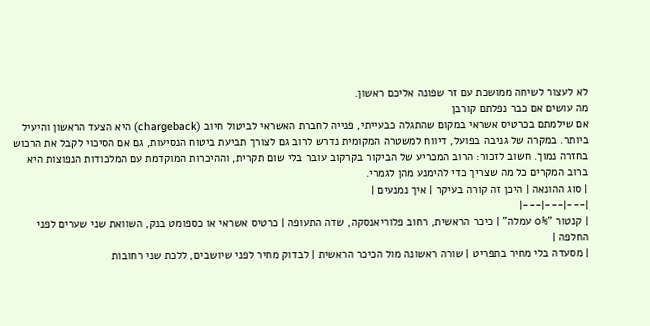לא לעצור לשיחה ממושכת עם זר שפונה אליכם ראשון.
מה עושים אם כבר נפלתם קורבן
אם שילמתם בכרטיס אשראי במקום שהתגלה כבעייתי, פנייה לחברת האשראי לביטול חיוב (chargeback) היא הצעד הראשון והיעיל ביותר. במקרה של גניבה בפועל, דיווח למשטרה המקומית נדרש לרוב גם לצורך תביעת ביטוח הנסיעות, גם אם הסיכוי לקבל את הרכוש בחזרה נמוך. חשוב לזכור: הרוב המכריע של הביקור בקרקוב עובר בלי שום תקרית, וההיכרות המוקדמת עם המלכודות הנפוצות היא ברוב המקרים כל מה שצריך כדי להימנע מהן לגמרי.
| סוג ההונאה | היכן זה קורה בעיקר | איך נמנעים |
|---|---|---|
| קנטור "0% עמלה" | כיכר הראשית, רחוב פלוריאנסקה, שדה התעופה | כרטיס אשראי או כספומט בנק, השוואת שני שערים לפני החלפה |
| מסעדה בלי מחיר בתפריט | שורה ראשונה מול הכיכר הראשית | לבדוק מחיר לפני שיושבים, ללכת שני רחובות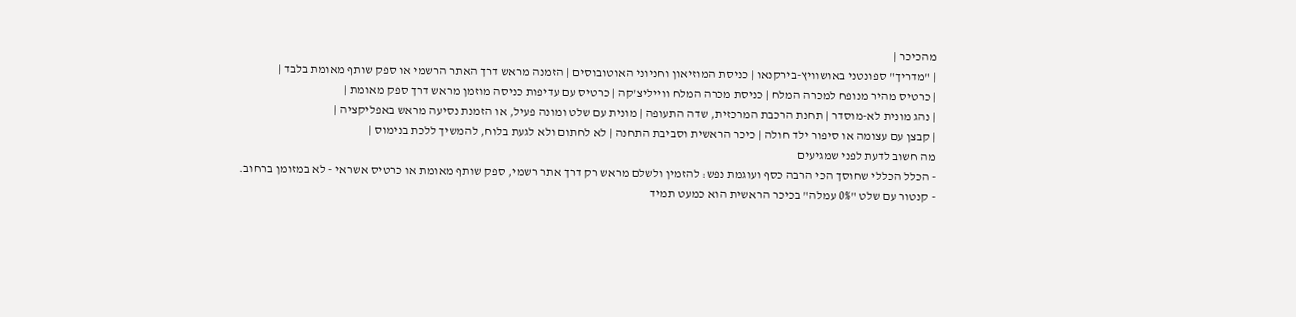מהכיכר |
| "מדריך" ספונטני באושוויץ-בירקנאו | כניסת המוזיאון וחניוני האוטובוסים | הזמנה מראש דרך האתר הרשמי או ספק שותף מאומת בלבד |
| כרטיס מהיר מנופח למכרה המלח | כניסת מכרה המלח ווייליצ'קה | כרטיס עם עדיפות כניסה מוזמן מראש דרך ספק מאומת |
| נהג מונית לא-מוסדר | תחנת הרכבת המרכזית, שדה התעופה | מונית עם שלט ומונה פעיל, או הזמנת נסיעה מראש באפליקציה |
| קבצן עם עצומה או סיפור ילד חולה | כיכר הראשית וסביבת התחנה | לא לחתום ולא לגעת בלוח, להמשיך ללכת בנימוס |
מה חשוב לדעת לפני שמגיעים
- הכלל הכללי שחוסך הכי הרבה כסף ועוגמת נפש: להזמין ולשלם מראש רק דרך אתר רשמי, ספק שותף מאומת או כרטיס אשראי - לא במזומן ברחוב.
- קנטור עם שלט "0% עמלה" בכיכר הראשית הוא כמעט תמיד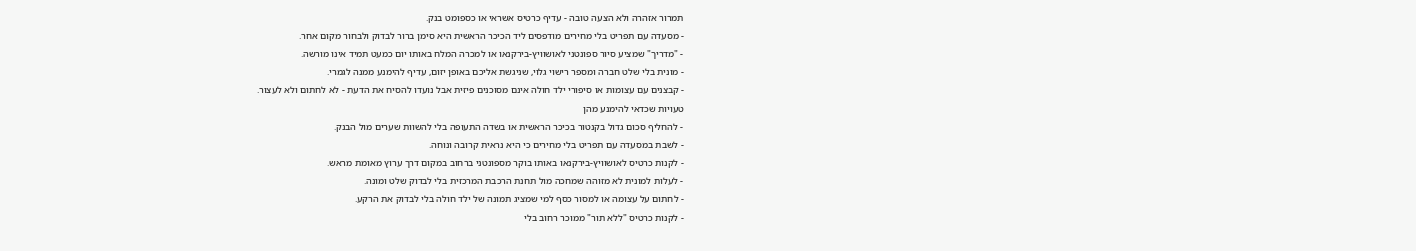תמרור אזהרה ולא הצעה טובה - עדיף כרטיס אשראי או כספומט בנק.
- מסעדה עם תפריט בלי מחירים מודפסים ליד הכיכר הראשית היא סימן ברור לבדוק ולבחור מקום אחר.
- "מדריך" שמציע סיור ספונטני לאושוויץ-בירקנאו או למכרה המלח באותו יום כמעט תמיד אינו מורשה.
- מונית בלי שלט חברה ומספר רישוי גלוי, שניגשת אליכם באופן יזום, עדיף להימנע ממנה לגמרי.
- קבצנים עם עצומות או סיפורי ילד חולה אינם מסוכנים פיזית אבל נועדו להסיח את הדעת - לא לחתום ולא לעצור.
טעויות שכדאי להימנע מהן
- להחליף סכום גדול בקנטור בכיכר הראשית או בשדה התעופה בלי להשוות שערים מול הבנק.
- לשבת במסעדה עם תפריט בלי מחירים כי היא נראית קרובה ונוחה.
- לקנות כרטיס לאושוויץ-בירקנאו באותו בוקר מספונטני ברחוב במקום דרך ערוץ מאומת מראש.
- לעלות למונית לא מזוהה שמחכה מול תחנת הרכבת המרכזית בלי לבדוק שלט ומונה.
- לחתום על עצומה או למסור כסף למי שמציג תמונה של ילד חולה בלי לבדוק את הרקע.
- לקנות כרטיס "ללא תור" ממוכר רחוב בלי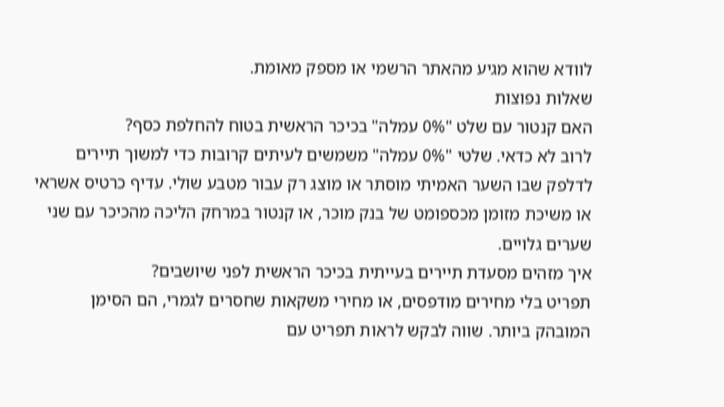לוודא שהוא מגיע מהאתר הרשמי או מספק מאומת.
שאלות נפוצות
האם קנטור עם שלט "0% עמלה" בכיכר הראשית בטוח להחלפת כסף?
לרוב לא כדאי. שלטי "0% עמלה" משמשים לעיתים קרובות כדי למשוך תיירים לדלפק שבו השער האמיתי מוסתר או מוצג רק עבור מטבע שולי. עדיף כרטיס אשראי או משיכת מזומן מכספומט של בנק מוכר, או קנטור במרחק הליכה מהכיכר עם שני שערים גלויים.
איך מזהים מסעדת תיירים בעייתית בכיכר הראשית לפני שיושבים?
תפריט בלי מחירים מודפסים, או מחירי משקאות שחסרים לגמרי, הם הסימן המובהק ביותר. שווה לבקש לראות תפריט עם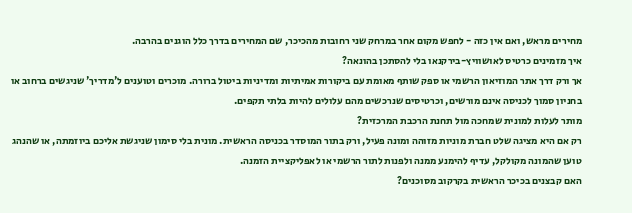מחירים מראש, ואם אין כזה - לחפש מקום אחר במרחק שני רחובות מהכיכר, שם המחירים בדרך כלל הוגנים בהרבה.
איך מזמינים כרטיס לאושוויץ-בירקנאו בלי להסתכן בהונאה?
אך ורק דרך אתר המוזיאון הרשמי או ספק שותף מאומת עם ביקורות אמיתיות ומדיניות ביטול ברורה. מוכרים וטוענים ל'מדריך' שניגשים ברחוב או בחניון סמוך לכניסה אינם מורשים, וכרטיסים שנרכשים מהם עלולים להיות בלתי תקפים.
מותר לעלות למונית שמחכה מול תחנת הרכבת המרכזית?
רק אם היא מציגה שלט חברת מוניות מזוהה ומונה פעיל, ורק בתור המוסדר בכניסה הראשית. מונית בלי סימון שניגשת אליכם ביוזמתה, או שהנהג טוען שהמונה מקולקל, עדיף להימנע ממנה ולפנות לתור הרשמי או לאפליקציית הזמנה.
האם קבצנים בכיכר הראשית בקרקוב מסוכנים?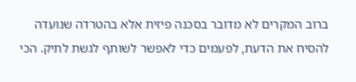ברוב המקרים לא מדובר בסכנה פיזית אלא בהטרדה שנועדה להסיח את הדעת, לפעמים כדי לאפשר לשותף לגשת לתיק. הכי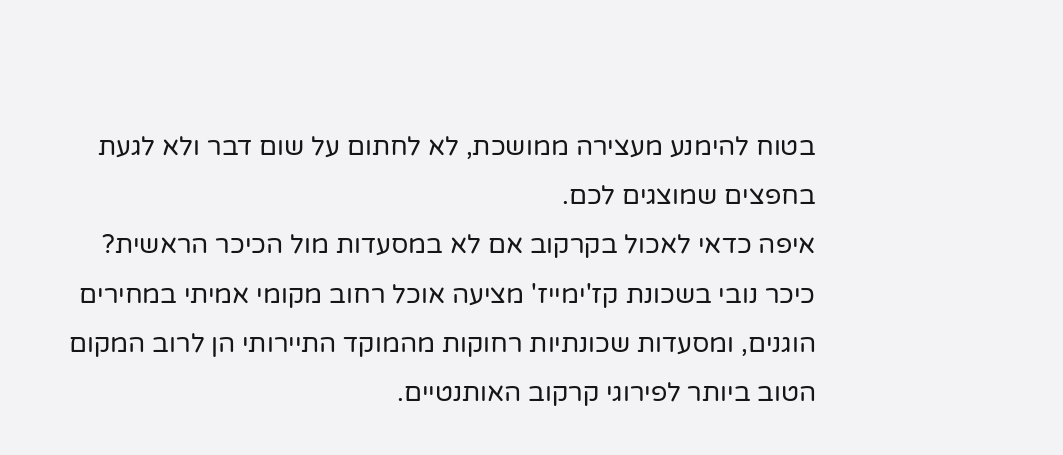בטוח להימנע מעצירה ממושכת, לא לחתום על שום דבר ולא לגעת בחפצים שמוצגים לכם.
איפה כדאי לאכול בקרקוב אם לא במסעדות מול הכיכר הראשית?
כיכר נובי בשכונת קז'ימייז' מציעה אוכל רחוב מקומי אמיתי במחירים הוגנים, ומסעדות שכונתיות רחוקות מהמוקד התיירותי הן לרוב המקום הטוב ביותר לפירוגי קרקוב האותנטיים.